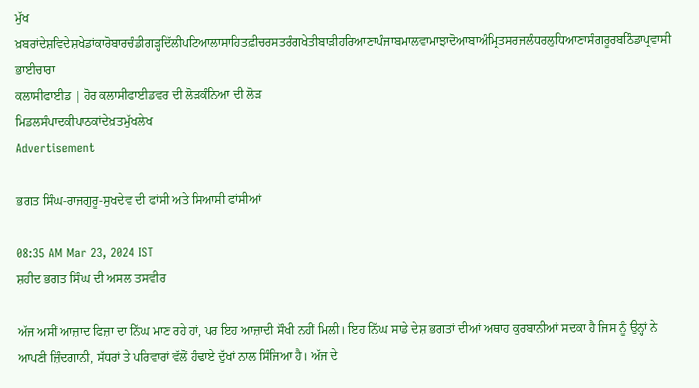ਮੁੱਖ ਖ਼ਬਰਾਂਦੇਸ਼ਵਿਦੇਸ਼ਖੇਡਾਂਕਾਰੋਬਾਰਚੰਡੀਗੜ੍ਹਦਿੱਲੀਪਟਿਆਲਾਸਾਹਿਤਫ਼ੀਚਰਸਤਰੰਗਖੇਤੀਬਾੜੀਹਰਿਆਣਾਪੰਜਾਬਮਾਲਵਾਮਾਝਾਦੋਆਬਾਅੰਮ੍ਰਿਤਸਰਜਲੰਧਰਲੁਧਿਆਣਾਸੰਗਰੂਰਬਠਿੰਡਾਪ੍ਰਵਾਸੀ ਭਾਈਚਾਰਾ
ਕਲਾਸੀਫਾਈਡ | ਹੋਰ ਕਲਾਸੀਫਾਈਡਵਰ ਦੀ ਲੋੜਕੰਨਿਆ ਦੀ ਲੋੜ
ਮਿਡਲਸੰਪਾਦਕੀਪਾਠਕਾਂਦੇਖ਼ਤਮੁੱਖਲੇਖ
Advertisement

ਭਗਤ ਸਿੰਘ-ਰਾਜਗੁਰੂ-ਸੁਖਦੇਵ ਦੀ ਫਾਂਸੀ ਅਤੇ ਸਿਆਸੀ ਫਾਂਸੀਆਂ

08:35 AM Mar 23, 2024 IST
ਸ਼ਹੀਦ ਭਗਤ ਸਿੰਘ ਦੀ ਅਸਲ ਤਸਵੀਰ

ਅੱਜ ਅਸੀਂ ਆਜ਼ਾਦ ਫਿਜ਼ਾ ਦਾ ਨਿੱਘ ਮਾਣ ਰਹੇ ਹਾਂ, ਪਰ ਇਹ ਆਜ਼ਾਦੀ ਸੌਖੀ ਨਹੀਂ ਮਿਲੀ। ਇਹ ਨਿੱਘ ਸਾਡੇ ਦੇਸ਼ ਭਗਤਾਂ ਦੀਆਂ ਅਥਾਹ ਕੁਰਬਾਨੀਆਂ ਸਦਕਾ ਹੈ ਜਿਸ ਨੂੰ ਉਨ੍ਹਾਂ ਨੇ ਆਪਣੀ ਜ਼ਿੰਦਗਾਨੀ, ਸੱਧਰਾਂ ਤੇ ਪਰਿਵਾਰਾਂ ਵੱਲੋਂ ਹੰਢਾਏ ਦੁੱਖਾਂ ਨਾਲ ਸਿੰਜਿਆ ਹੈ। ਅੱਜ ਦੇ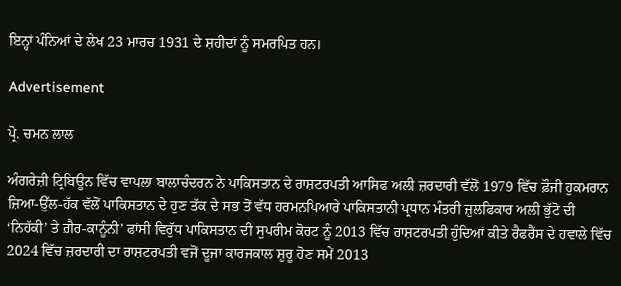ਇਨ੍ਹਾਂ ਪੰਨਿਆਂ ਦੇ ਲੇਖ 23 ਮਾਰਚ 1931 ਦੇ ਸ਼ਹੀਦਾਂ ਨੂੰ ਸਮਰਪਿਤ ਹਨ।

Advertisement

ਪ੍ਰੋ. ਚਮਨ ਲਾਲ

ਅੰਗਰੇਜ਼ੀ ਟ੍ਰਿਬਿਊਨ ਵਿੱਚ ਵਾਪਲਾ ਬਾਲਾਚੰਦਰਨ ਨੇ ਪਾਕਿਸਤਾਨ ਦੇ ਰਾਸ਼ਟਰਪਤੀ ਆਸਿਫ ਅਲੀ ਜ਼ਰਦਾਰੀ ਵੱਲੋਂ 1979 ਵਿੱਚ ਫ਼ੌਜੀ ਹੁਕਮਰਾਨ ਜ਼ਿਆ-ਉੱਲ-ਹੱਕ ਵੱਲੋਂ ਪਾਕਿਸਤਾਨ ਦੇ ਹੁਣ ਤੱਕ ਦੇ ਸਭ ਤੋਂ ਵੱਧ ਹਰਮਨਪਿਆਰੇ ਪਾਕਿਸਤਾਨੀ ਪ੍ਰਧਾਨ ਮੰਤਰੀ ਜ਼ੁਲਫਿਕਾਰ ਅਲੀ ਭੁੱਟੋ ਦੀ ‘ਨਿਹੱਕੀ’ ਤੇ ਗ਼ੈਰ-ਕਾਨੂੰਨੀ’ ਫਾਂਸੀ ਵਿਰੁੱਧ ਪਾਕਿਸਤਾਨ ਦੀ ਸੁਪਰੀਮ ਕੋਰਟ ਨੂੰ 2013 ਵਿੱਚ ਰਾਸ਼ਟਰਪਤੀ ਹੁੰਦਿਆਂ ਕੀਤੇ ਰੈਫਰੈਂਸ ਦੇ ਹਵਾਲੇ ਵਿੱਚ 2024 ਵਿੱਚ ਜ਼ਰਦਾਰੀ ਦਾ ਰਾਸ਼ਟਰਪਤੀ ਵਜੋਂ ਦੂਜਾ ਕਾਰਜਕਾਲ ਸ਼ੁਰੂ ਹੋਣ ਸਮੇਂ 2013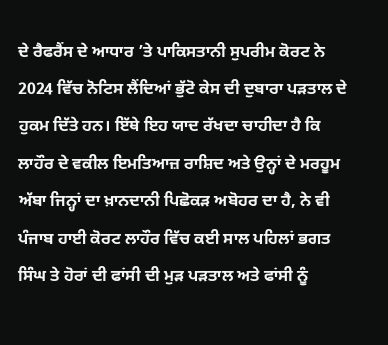ਦੇ ਰੈਫਰੈਂਸ ਦੇ ਆਧਾਰ ’ਤੇ ਪਾਕਿਸਤਾਨੀ ਸੁਪਰੀਮ ਕੋਰਟ ਨੇ 2024 ਵਿੱਚ ਨੋਟਿਸ ਲੈਂਦਿਆਂ ਭੁੱਟੋ ਕੇਸ ਦੀ ਦੁਬਾਰਾ ਪੜਤਾਲ ਦੇ ਹੁਕਮ ਦਿੱਤੇ ਹਨ। ਇੱਥੇ ਇਹ ਯਾਦ ਰੱਖਦਾ ਚਾਹੀਦਾ ਹੈ ਕਿ ਲਾਹੌਰ ਦੇ ਵਕੀਲ ਇਮਤਿਆਜ਼ ਰਾਸ਼ਿਦ ਅਤੇ ਉਨ੍ਹਾਂ ਦੇ ਮਰਹੂਮ ਅੱਬਾ ਜਿਨ੍ਹਾਂ ਦਾ ਖ਼ਾਨਦਾਨੀ ਪਿਛੋਕੜ ਅਬੋਹਰ ਦਾ ਹੈ, ਨੇ ਵੀ ਪੰਜਾਬ ਹਾਈ ਕੋਰਟ ਲਾਹੌਰ ਵਿੱਚ ਕਈ ਸਾਲ ਪਹਿਲਾਂ ਭਗਤ ਸਿੰਘ ਤੇ ਹੋਰਾਂ ਦੀ ਫਾਂਸੀ ਦੀ ਮੁੜ ਪੜਤਾਲ ਅਤੇ ਫਾਂਸੀ ਨੂੰ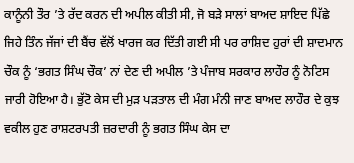ਕਾਨੂੰਨੀ ਤੌਰ ’ਤੇ ਰੱਦ ਕਰਨ ਦੀ ਅਪੀਲ ਕੀਤੀ ਸੀ, ਜੋ ਬੜੇ ਸਾਲਾਂ ਬਾਅਦ ਸ਼ਾਇਦ ਪਿੱਛੇ ਜਿਹੇ ਤਿੰਨ ਜੱਜਾਂ ਦੀ ਬੈਂਚ ਵੱਲੋਂ ਖਾਰਜ ਕਰ ਦਿੱਤੀ ਗਈ ਸੀ ਪਰ ਰਾਸ਼ਿਦ ਹੁਰਾਂ ਦੀ ਸ਼ਾਦਮਾਨ ਚੌਕ ਨੂੰ ‘ਭਗਤ ਸਿੰਘ ਚੌਕ’ ਨਾਂ ਦੇਣ ਦੀ ਅਪੀਲ ’ਤੇ ਪੰਜਾਬ ਸਰਕਾਰ ਲਾਹੌਰ ਨੂੰ ਨੋਟਿਸ ਜਾਰੀ ਹੋਇਆ ਹੈ। ਭੁੱਟੋ ਕੇਸ ਦੀ ਮੁੜ ਪੜਤਾਲ ਦੀ ਮੰਗ ਮੰਨੀ ਜਾਣ ਬਾਅਦ ਲਾਹੌਰ ਦੇ ਕੁਝ ਵਕੀਲ ਹੁਣ ਰਾਸ਼ਟਰਪਤੀ ਜ਼ਰਦਾਰੀ ਨੂੰ ਭਗਤ ਸਿੰਘ ਕੇਸ ਦਾ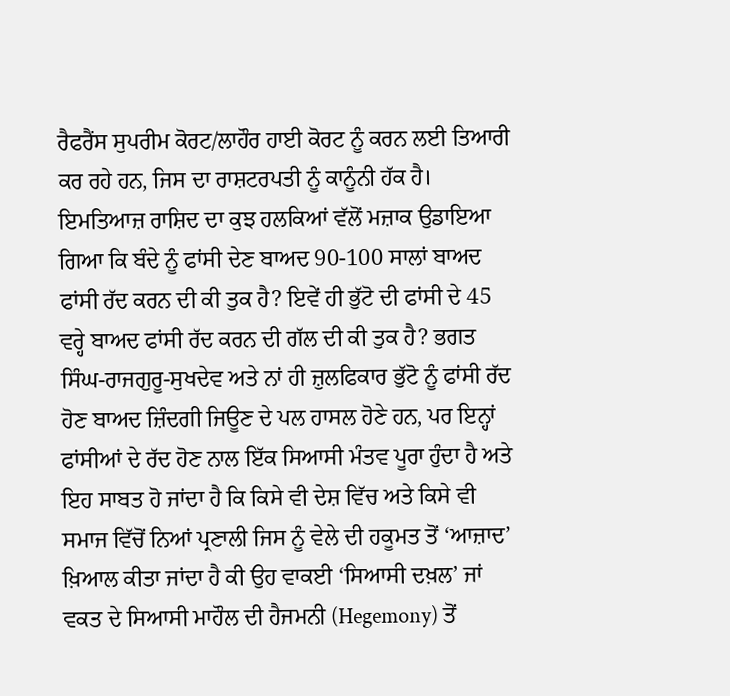ਰੈਫਰੈਂਸ ਸੁਪਰੀਮ ਕੋਰਟ/ਲਾਹੌਰ ਹਾਈ ਕੋਰਟ ਨੂੰ ਕਰਨ ਲਈ ਤਿਆਰੀ ਕਰ ਰਹੇ ਹਨ, ਜਿਸ ਦਾ ਰਾਸ਼ਟਰਪਤੀ ਨੂੰ ਕਾਨੂੰਨੀ ਹੱਕ ਹੈ।
ਇਮਤਿਆਜ਼ ਰਾਸ਼ਿਦ ਦਾ ਕੁਝ ਹਲਕਿਆਂ ਵੱਲੋਂ ਮਜ਼ਾਕ ਉਡਾਇਆ ਗਿਆ ਕਿ ਬੰਦੇ ਨੂੰ ਫਾਂਸੀ ਦੇਣ ਬਾਅਦ 90-100 ਸਾਲਾਂ ਬਾਅਦ ਫਾਂਸੀ ਰੱਦ ਕਰਨ ਦੀ ਕੀ ਤੁਕ ਹੈ? ਇਵੇਂ ਹੀ ਭੁੱਟੋ ਦੀ ਫਾਂਸੀ ਦੇ 45 ਵਰ੍ਹੇ ਬਾਅਦ ਫਾਂਸੀ ਰੱਦ ਕਰਨ ਦੀ ਗੱਲ ਦੀ ਕੀ ਤੁਕ ਹੈ? ਭਗਤ ਸਿੰਘ-ਰਾਜਗੁਰੂ-ਸੁਖਦੇਵ ਅਤੇ ਨਾਂ ਹੀ ਜ਼ੁਲਫਿਕਾਰ ਭੁੱਟੋ ਨੂੰ ਫਾਂਸੀ ਰੱਦ ਹੋਣ ਬਾਅਦ ਜ਼ਿੰਦਗੀ ਜਿਊਣ ਦੇ ਪਲ ਹਾਸਲ ਹੋਣੇ ਹਨ, ਪਰ ਇਨ੍ਹਾਂ ਫਾਂਸੀਆਂ ਦੇ ਰੱਦ ਹੋਣ ਨਾਲ ਇੱਕ ਸਿਆਸੀ ਮੰਤਵ ਪੂਰਾ ਹੁੰਦਾ ਹੈ ਅਤੇ ਇਹ ਸਾਬਤ ਹੋ ਜਾਂਦਾ ਹੈ ਕਿ ਕਿਸੇ ਵੀ ਦੇਸ਼ ਵਿੱਚ ਅਤੇ ਕਿਸੇ ਵੀ ਸਮਾਜ ਵਿੱਚੋਂ ਨਿਆਂ ਪ੍ਰਣਾਲੀ ਜਿਸ ਨੂੰ ਵੇਲੇ ਦੀ ਹਕੂਮਤ ਤੋਂ ‘ਆਜ਼ਾਦ’ ਖ਼ਿਆਲ ਕੀਤਾ ਜਾਂਦਾ ਹੈ ਕੀ ਉਹ ਵਾਕਈ ‘ਸਿਆਸੀ ਦਖ਼ਲ’ ਜਾਂ ਵਕਤ ਦੇ ਸਿਆਸੀ ਮਾਹੌਲ ਦੀ ਹੈਜਮਨੀ (Hegemony) ਤੋਂ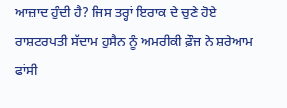ਆਜ਼ਾਦ ਹੁੰਦੀ ਹੈ? ਜਿਸ ਤਰ੍ਹਾਂ ਇਰਾਕ ਦੇ ਚੁਣੇ ਹੋਏ ਰਾਸ਼ਟਰਪਤੀ ਸੱਦਾਮ ਹੁਸੈਨ ਨੂੰ ਅਮਰੀਕੀ ਫ਼ੌਜ ਨੇ ਸ਼ਰੇਆਮ ਫਾਂਸੀ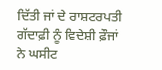ਦਿੱਤੀ ਜਾਂ ਦੇ ਰਾਸ਼ਟਰਪਤੀ ਗੱਦਾਫ਼ੀ ਨੂੰ ਵਿਦੇਸ਼ੀ ਫ਼ੌਜਾਂ ਨੇ ਘਸੀਟ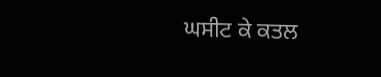ਘਸੀਟ ਕੇ ਕਤਲ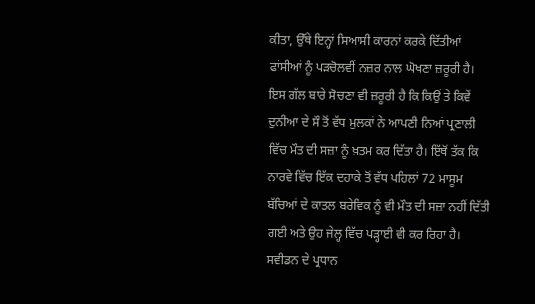ਕੀਤਾ, ਉੱਥੇ ਇਨ੍ਹਾਂ ਸਿਆਸੀ ਕਾਰਨਾਂ ਕਰਕੇ ਦਿੱਤੀਆਂ ਫਾਂਸੀਆਂ ਨੂੰ ਪੜਚੋਲਵੀਂ ਨਜ਼ਰ ਨਾਲ ਘੋਖਣਾ ਜ਼ਰੂਰੀ ਹੈ। ਇਸ ਗੱਲ ਬਾਰੇ ਸੋਚਣਾ ਵੀ ਜ਼ਰੂਰੀ ਹੈ ਕਿ ਕਿਉਂ ਤੇ ਕਿਵੇਂ ਦੁਨੀਆ ਦੇ ਸੌ ਤੋਂ ਵੱਧ ਮੁਲਕਾਂ ਨੇ ਆਪਣੀ ਨਿਆਂ ਪ੍ਰਣਾਲੀ ਵਿੱਚ ਮੌਤ ਦੀ ਸਜ਼ਾ ਨੂੰ ਖ਼ਤਮ ਕਰ ਦਿੱਤਾ ਹੈ। ਇੱਥੋਂ ਤੱਕ ਕਿ ਨਾਰਵੇ ਵਿੱਚ ਇੱਕ ਦਹਾਕੇ ਤੋਂ ਵੱਧ ਪਹਿਲਾਂ 72 ਮਾਸੂਮ ਬੱਚਿਆਂ ਦੇ ਕਾਤਲ ਬਰੇਵਿਕ ਨੂੰ ਵੀ ਮੌਤ ਦੀ ਸਜ਼ਾ ਨਹੀਂ ਦਿੱਤੀ ਗਈ ਅਤੇ ਉਹ ਜੇਲ੍ਹ ਵਿੱਚ ਪੜ੍ਹਾਈ ਵੀ ਕਰ ਰਿਹਾ ਹੈ। ਸਵੀਡਨ ਦੇ ਪ੍ਰਧਾਨ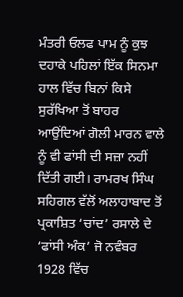ਮੰਤਰੀ ਓਲਫ ਪਾਮ ਨੂੰ ਕੁਝ ਦਹਾਕੇ ਪਹਿਲਾਂ ਇੱਕ ਸਿਨਮਾ ਹਾਲ ਵਿੱਚ ਬਿਨਾਂ ਕਿਸੇ ਸੁਰੱਖਿਆ ਤੋਂ ਬਾਹਰ ਆਉਂਦਿਆਂ ਗੋਲੀ ਮਾਰਨ ਵਾਲੇ ਨੂੰ ਵੀ ਫਾਂਸੀ ਦੀ ਸਜ਼ਾ ਨਹੀਂ ਦਿੱਤੀ ਗਈ। ਰਾਮਰਖ ਸਿੰਘ ਸਹਿਗਲ ਵੱਲੋਂ ਅਲਾਹਾਬਾਦ ਤੋਂ ਪ੍ਰਕਾਸ਼ਿਤ ‘ਚਾਂਦ’ ਰਸਾਲੇ ਦੇ ‘ਫਾਂਸੀ ਅੰਕ’ ਜੋ ਨਵੰਬਰ 1928 ਵਿੱਚ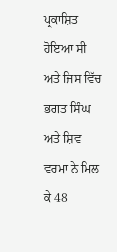ਪ੍ਰਕਾਸ਼ਿਤ ਹੋਇਆ ਸੀ ਅਤੇ ਜਿਸ ਵਿੱਚ ਭਗਤ ਸਿੰਘ ਅਤੇ ਸ਼ਿਵ ਵਰਮਾ ਨੇ ਮਿਲ ਕੇ 48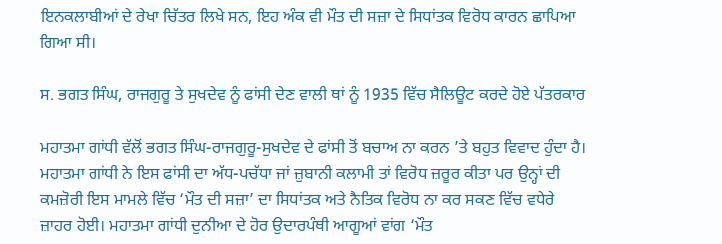ਇਨਕਲਾਬੀਆਂ ਦੇ ਰੇਖਾ ਚਿੱਤਰ ਲਿਖੇ ਸਨ, ਇਹ ਅੰਕ ਵੀ ਮੌਤ ਦੀ ਸਜ਼ਾ ਦੇ ਸਿਧਾਂਤਕ ਵਿਰੋਧ ਕਾਰਨ ਛਾਪਿਆ ਗਿਆ ਸੀ।

ਸ. ਭਗਤ ਸਿੰਘ, ਰਾਜਗੁਰੂ ਤੇ ਸੁਖਦੇਵ ਨੂੰ ਫਾਂਸੀ ਦੇਣ ਵਾਲੀ ਥਾਂ ਨੂੰ 1935 ਵਿੱਚ ਸੈਲਿਊਟ ਕਰਦੇ ਹੋਏ ਪੱਤਰਕਾਰ

ਮਹਾਤਮਾ ਗਾਂਧੀ ਵੱਲੋਂ ਭਗਤ ਸਿੰਘ-ਰਾਜਗੁਰੂ-ਸੁਖਦੇਵ ਦੇ ਫਾਂਸੀ ਤੋਂ ਬਚਾਅ ਨਾ ਕਰਨ ’ਤੇ ਬਹੁਤ ਵਿਵਾਦ ਹੁੰਦਾ ਹੈ। ਮਹਾਤਮਾ ਗਾਂਧੀ ਨੇ ਇਸ ਫਾਂਸੀ ਦਾ ਅੱਧ-ਪਚੱਧਾ ਜਾਂ ਜ਼ੁਬਾਨੀ ਕਲਾਮੀ ਤਾਂ ਵਿਰੋਧ ਜ਼ਰੂਰ ਕੀਤਾ ਪਰ ਉਨ੍ਹਾਂ ਦੀ ਕਮਜ਼ੋਰੀ ਇਸ ਮਾਮਲੇ ਵਿੱਚ ‘ਮੌਤ ਦੀ ਸਜ਼ਾ’ ਦਾ ਸਿਧਾਂਤਕ ਅਤੇ ਨੈਤਿਕ ਵਿਰੋਧ ਨਾ ਕਰ ਸਕਣ ਵਿੱਚ ਵਧੇਰੇ ਜ਼ਾਹਰ ਹੋਈ। ਮਹਾਤਮਾ ਗਾਂਧੀ ਦੁਨੀਆ ਦੇ ਹੋਰ ਉਦਾਰਪੰਥੀ ਆਗੂਆਂ ਵਾਂਗ ‘ਮੌਤ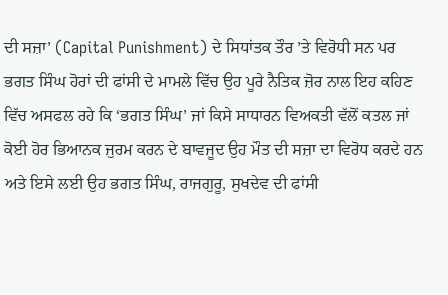ਦੀ ਸਜ਼ਾ’ (Capital Punishment) ਦੇ ਸਿਧਾਂਤਕ ਤੌਰ ’ਤੇ ਵਿਰੋਧੀ ਸਨ ਪਰ ਭਗਤ ਸਿੰਘ ਹੋਰਾਂ ਦੀ ਫਾਂਸੀ ਦੇ ਮਾਮਲੇ ਵਿੱਚ ਉਹ ਪੂਰੇ ਨੈਤਿਕ ਜ਼ੋਰ ਨਾਲ ਇਹ ਕਹਿਣ ਵਿੱਚ ਅਸਫਲ ਰਹੇ ਕਿ ‘ਭਗਤ ਸਿੰਘ’ ਜਾਂ ਕਿਸੇ ਸਾਧਾਰਨ ਵਿਅਕਤੀ ਵੱਲੋਂ ਕਤਲ ਜਾਂ ਕੋਈ ਹੋਰ ਭਿਆਨਕ ਜੁਰਮ ਕਰਨ ਦੇ ਬਾਵਜੂਦ ਉਹ ਮੌਤ ਦੀ ਸਜ਼ਾ ਦਾ ਵਿਰੋਧ ਕਰਦੇ ਹਨ ਅਤੇ ਇਸੇ ਲਈ ਉਹ ਭਗਤ ਸਿੰਘ, ਰਾਜਗੁਰੂ, ਸੁਖਦੇਵ ਦੀ ਫਾਂਸੀ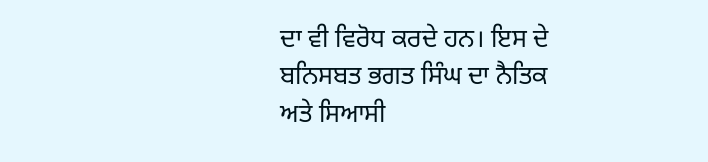ਦਾ ਵੀ ਵਿਰੋਧ ਕਰਦੇ ਹਨ। ਇਸ ਦੇ ਬਨਿਸਬਤ ਭਗਤ ਸਿੰਘ ਦਾ ਨੈਤਿਕ ਅਤੇ ਸਿਆਸੀ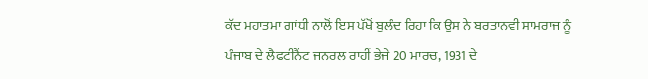ਕੱਦ ਮਹਾਤਮਾ ਗਾਂਧੀ ਨਾਲੋਂ ਇਸ ਪੱਖੋਂ ਬੁਲੰਦ ਰਿਹਾ ਕਿ ਉਸ ਨੇ ਬਰਤਾਨਵੀ ਸਾਮਰਾਜ ਨੂੰ ਪੰਜਾਬ ਦੇ ਲੈਫਟੀਨੈਂਟ ਜਨਰਲ ਰਾਹੀਂ ਭੇਜੇ 20 ਮਾਰਚ, 1931 ਦੇ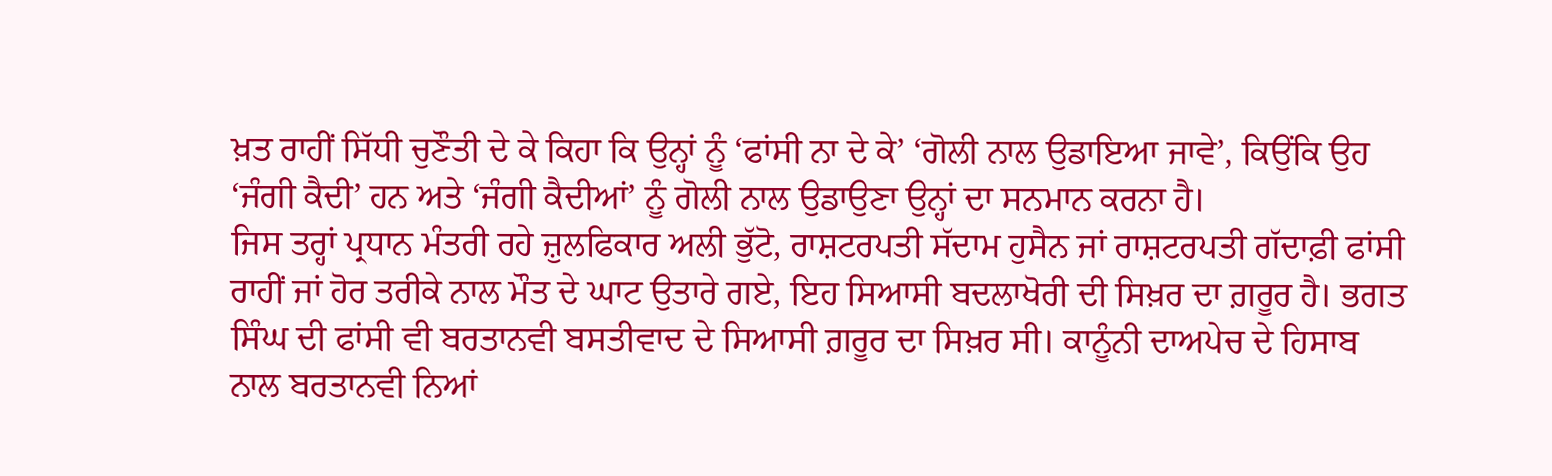ਖ਼ਤ ਰਾਹੀਂ ਸਿੱਧੀ ਚੁਣੌਤੀ ਦੇ ਕੇ ਕਿਹਾ ਕਿ ਉਨ੍ਹਾਂ ਨੂੰ ‘ਫਾਂਸੀ ਨਾ ਦੇ ਕੇ’ ‘ਗੋਲੀ ਨਾਲ ਉਡਾਇਆ ਜਾਵੇ’, ਕਿਉਂਕਿ ਉਹ ‘ਜੰਗੀ ਕੈਦੀ’ ਹਨ ਅਤੇ ‘ਜੰਗੀ ਕੈਦੀਆਂ’ ਨੂੰ ਗੋਲੀ ਨਾਲ ਉਡਾਉਣਾ ਉਨ੍ਹਾਂ ਦਾ ਸਨਮਾਨ ਕਰਨਾ ਹੈ।
ਜਿਸ ਤਰ੍ਹਾਂ ਪ੍ਰਧਾਨ ਮੰਤਰੀ ਰਹੇ ਜ਼ੁਲਫਿਕਾਰ ਅਲੀ ਭੁੱਟੋ, ਰਾਸ਼ਟਰਪਤੀ ਸੱਦਾਮ ਹੁਸੈਨ ਜਾਂ ਰਾਸ਼ਟਰਪਤੀ ਗੱਦਾਫ਼ੀ ਫਾਂਸੀ ਰਾਹੀਂ ਜਾਂ ਹੋਰ ਤਰੀਕੇ ਨਾਲ ਮੌਤ ਦੇ ਘਾਟ ਉਤਾਰੇ ਗਏ, ਇਹ ਸਿਆਸੀ ਬਦਲਾਖੋਰੀ ਦੀ ਸਿਖ਼ਰ ਦਾ ਗ਼ਰੂਰ ਹੈ। ਭਗਤ ਸਿੰਘ ਦੀ ਫਾਂਸੀ ਵੀ ਬਰਤਾਨਵੀ ਬਸਤੀਵਾਦ ਦੇ ਸਿਆਸੀ ਗ਼ਰੂਰ ਦਾ ਸਿਖ਼ਰ ਸੀ। ਕਾਨੂੰਨੀ ਦਾਅਪੇਚ ਦੇ ਹਿਸਾਬ ਨਾਲ ਬਰਤਾਨਵੀ ਨਿਆਂ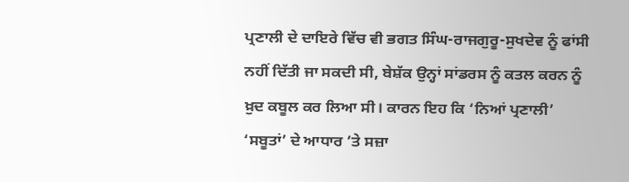ਪ੍ਰਣਾਲੀ ਦੇ ਦਾਇਰੇ ਵਿੱਚ ਵੀ ਭਗਤ ਸਿੰਘ-ਰਾਜਗੁਰੂ-ਸੁਖਦੇਵ ਨੂੰ ਫਾਂਸੀ ਨਹੀਂ ਦਿੱਤੀ ਜਾ ਸਕਦੀ ਸੀ, ਬੇਸ਼ੱਕ ਉਨ੍ਹਾਂ ਸਾਂਡਰਸ ਨੂੰ ਕਤਲ ਕਰਨ ਨੂੰ ਖ਼ੁਦ ਕਬੂਲ ਕਰ ਲਿਆ ਸੀ। ਕਾਰਨ ਇਹ ਕਿ ‘ਨਿਆਂ ਪ੍ਰਣਾਲੀ’ ‘ਸਬੂਤਾਂ’ ਦੇ ਆਧਾਰ ’ਤੇ ਸਜ਼ਾ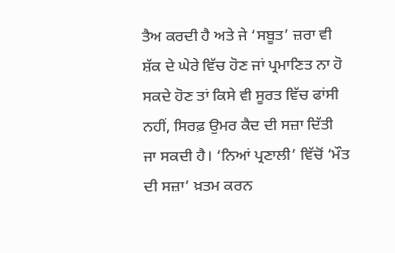ਤੈਅ ਕਰਦੀ ਹੈ ਅਤੇ ਜੇ ‘ਸਬੂਤ’ ਜ਼ਰਾ ਵੀ ਸ਼ੱਕ ਦੇ ਘੇਰੇ ਵਿੱਚ ਹੋਣ ਜਾਂ ਪ੍ਰਮਾਣਿਤ ਨਾ ਹੋ ਸਕਦੇ ਹੋਣ ਤਾਂ ਕਿਸੇ ਵੀ ਸੂਰਤ ਵਿੱਚ ਫਾਂਸੀ ਨਹੀਂ, ਸਿਰਫ਼ ਉਮਰ ਕੈਦ ਦੀ ਸਜ਼ਾ ਦਿੱਤੀ ਜਾ ਸਕਦੀ ਹੈ। ‘ਨਿਆਂ ਪ੍ਰਣਾਲੀ’ ਵਿੱਚੋਂ ‘ਮੌਤ ਦੀ ਸਜ਼ਾ’ ਖ਼ਤਮ ਕਰਨ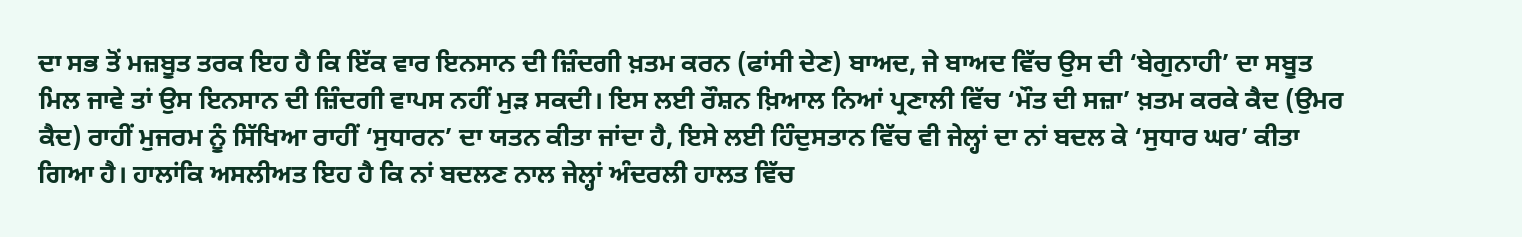ਦਾ ਸਭ ਤੋਂ ਮਜ਼ਬੂਤ ਤਰਕ ਇਹ ਹੈ ਕਿ ਇੱਕ ਵਾਰ ਇਨਸਾਨ ਦੀ ਜ਼ਿੰਦਗੀ ਖ਼ਤਮ ਕਰਨ (ਫਾਂਸੀ ਦੇਣ) ਬਾਅਦ, ਜੇ ਬਾਅਦ ਵਿੱਚ ਉਸ ਦੀ ‘ਬੇਗੁਨਾਹੀ’ ਦਾ ਸਬੂਤ ਮਿਲ ਜਾਵੇ ਤਾਂ ਉਸ ਇਨਸਾਨ ਦੀ ਜ਼ਿੰਦਗੀ ਵਾਪਸ ਨਹੀਂ ਮੁੜ ਸਕਦੀ। ਇਸ ਲਈ ਰੌਸ਼ਨ ਖ਼ਿਆਲ ਨਿਆਂ ਪ੍ਰਣਾਲੀ ਵਿੱਚ ‘ਮੌਤ ਦੀ ਸਜ਼ਾ’ ਖ਼ਤਮ ਕਰਕੇ ਕੈਦ (ਉਮਰ ਕੈਦ) ਰਾਹੀਂ ਮੁਜਰਮ ਨੂੰ ਸਿੱਖਿਆ ਰਾਹੀਂ ‘ਸੁਧਾਰਨ’ ਦਾ ਯਤਨ ਕੀਤਾ ਜਾਂਦਾ ਹੈ, ਇਸੇ ਲਈ ਹਿੰਦੁਸਤਾਨ ਵਿੱਚ ਵੀ ਜੇਲ੍ਹਾਂ ਦਾ ਨਾਂ ਬਦਲ ਕੇ ‘ਸੁਧਾਰ ਘਰ’ ਕੀਤਾ ਗਿਆ ਹੈ। ਹਾਲਾਂਕਿ ਅਸਲੀਅਤ ਇਹ ਹੈ ਕਿ ਨਾਂ ਬਦਲਣ ਨਾਲ ਜੇਲ੍ਹਾਂ ਅੰਦਰਲੀ ਹਾਲਤ ਵਿੱਚ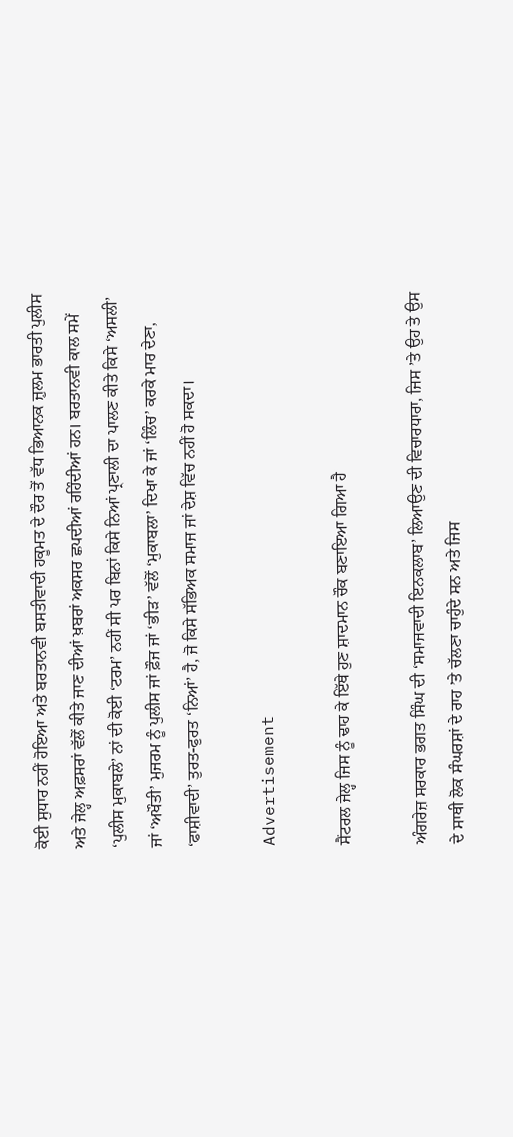ਕੋਈ ਸੁਧਾਰ ਨਹੀਂ ਹੋਇਆ ਅਤੇ ਬਰਤਾਨਵੀ ਬਸਤੀਵਾਦੀ ਹਕੂਮਤ ਦੇ ਦੌਰ ਤੋਂ ਵੱਧ ਭਿਆਨਕ ਜ਼ੁਲਮ ਭਾਰਤੀ ਪੁਲੀਸ ਅਤੇ ਜੇਲ੍ਹ ਅਫ਼ਸਰਾਂ ਵੱਲੋਂ ਕੀਤੇ ਜਾਣ ਦੀਆਂ ਖ਼ਬਰਾਂ ਅਕਸਰ ਛਪਦੀਆਂ ਰਹਿੰਦੀਆਂ ਹਨ। ਬਰਤਾਨਵੀ ਕਾਲ ਸਮੇਂ ‘ਪੁਲੀਸ ਮੁਕਾਬਲੇ’ ਨਾਂ ਦੀ ਕੋਈ ‘ਟਰਮ’ ਨਹੀਂ ਸੀ ਪਰ ਬਿਨਾਂ ਕਿਸੇ ਨਿਆਂ ਪ੍ਰਣਾਲੀ ਦਾ ਪਾਲਣ ਕੀਤੇ ਕਿਸੇ ‘ਅਸਲੀ’ ਜਾਂ ‘ਅਖੌਤੀ’ ਮੁਜਰਮ ਨੂੰ ਪੁਲੀਸ ਜਾਂ ਫ਼ੌਜ ਜਾਂ ‘ਭੀੜ’ ਵੱਲੋਂ ‘ਮੁਕਾਬਲਾ’ ਦਿਖਾ ਕੇ ਜਾਂ ‘ਲਿੰਚ’ ਕਰਕੇ ਮਾਰ ਦੇਣਾ, ‘ਫਾਸ਼ੀਵਾਦੀ’ ਤੁਰਤ-ਫੁਰਤ ‘ਨਿਆਂ’ ਹੈ, ਜੋ ਕਿਸੇ ਸੱਭਿਅਕ ਸਮਾਜ ਜਾਂ ਦੇਸ਼ ਵਿੱਚ ਨਹੀਂ ਹੋ ਸਕਦਾ।

Advertisement

ਸੈਂਟਰਲ ਜੇਲ੍ਹ ਜਿਸ ਨੂੰ ਢਾਹ ਕੇ ਇੱਥੇ ਹੁਣ ਸ਼ਾਦਮਾਨ ਚੌਕ ਬਣਾਇਆ ਗਿਆ ਹੈ

ਅੰਗਰੇਜ਼ ਸਰਕਾਰ ਭਗਤ ਸਿੰਘ ਦੀ ‘ਸਮਾਜਵਾਦੀ ਇਨਕਲਾਬ’ ਲਿਆਉਣ ਦੀ ਵਿਚਾਰਧਾਰਾ, ਜਿਸ ’ਤੇ ਉਹ ਤੇ ਉਸ ਦੇ ਸਾਥੀ ਲੋਕ ਸੰਘਰਸ਼ਾਂ ਦੇ ਰਾਹ ’ਤੇ ਚੱਲਣਾ ਚਾਹੁੰਦੇ ਸਨ ਅਤੇ ਜਿਸ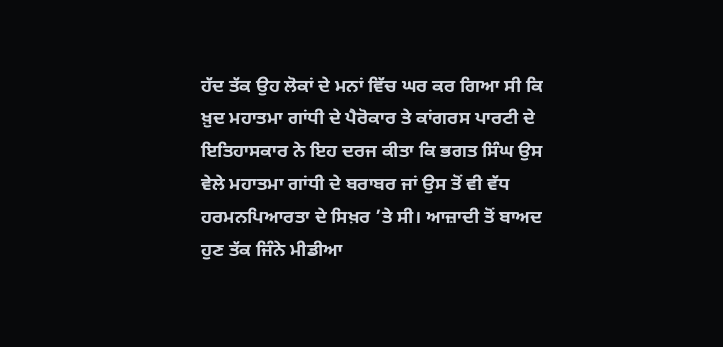ਹੱਦ ਤੱਕ ਉਹ ਲੋਕਾਂ ਦੇ ਮਨਾਂ ਵਿੱਚ ਘਰ ਕਰ ਗਿਆ ਸੀ ਕਿ ਖ਼ੁਦ ਮਹਾਤਮਾ ਗਾਂਧੀ ਦੇ ਪੈਰੋਕਾਰ ਤੇ ਕਾਂਗਰਸ ਪਾਰਟੀ ਦੇ ਇਤਿਹਾਸਕਾਰ ਨੇ ਇਹ ਦਰਜ ਕੀਤਾ ਕਿ ਭਗਤ ਸਿੰਘ ਉਸ ਵੇਲੇ ਮਹਾਤਮਾ ਗਾਂਧੀ ਦੇ ਬਰਾਬਰ ਜਾਂ ਉਸ ਤੋਂ ਵੀ ਵੱਧ ਹਰਮਨਪਿਆਰਤਾ ਦੇ ਸਿਖ਼ਰ ’ਤੇ ਸੀ। ਆਜ਼ਾਦੀ ਤੋਂ ਬਾਅਦ ਹੁਣ ਤੱਕ ਜਿੰਨੇ ਮੀਡੀਆ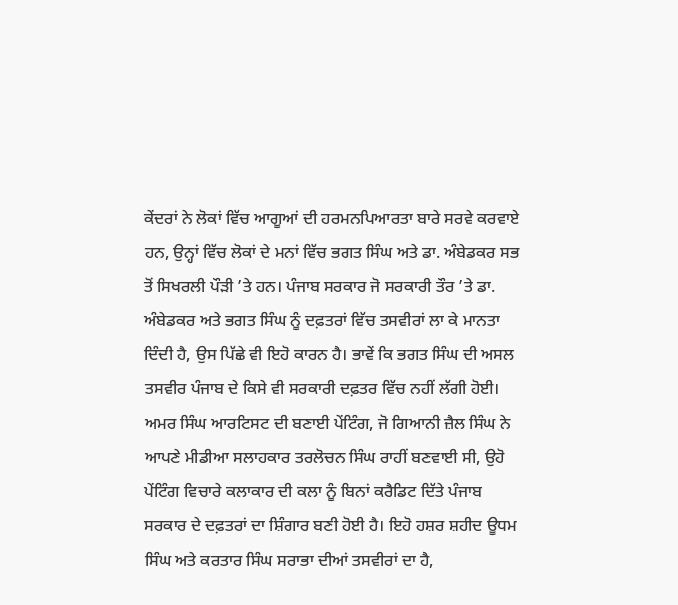ਕੇਂਦਰਾਂ ਨੇ ਲੋਕਾਂ ਵਿੱਚ ਆਗੂਆਂ ਦੀ ਹਰਮਨਪਿਆਰਤਾ ਬਾਰੇ ਸਰਵੇ ਕਰਵਾਏ ਹਨ, ਉਨ੍ਹਾਂ ਵਿੱਚ ਲੋਕਾਂ ਦੇ ਮਨਾਂ ਵਿੱਚ ਭਗਤ ਸਿੰਘ ਅਤੇ ਡਾ. ਅੰਬੇਡਕਰ ਸਭ ਤੋਂ ਸਿਖਰਲੀ ਪੌੜੀ ’ਤੇ ਹਨ। ਪੰਜਾਬ ਸਰਕਾਰ ਜੋ ਸਰਕਾਰੀ ਤੌਰ ’ਤੇ ਡਾ. ਅੰਬੇਡਕਰ ਅਤੇ ਭਗਤ ਸਿੰਘ ਨੂੰ ਦਫ਼ਤਰਾਂ ਵਿੱਚ ਤਸਵੀਰਾਂ ਲਾ ਕੇ ਮਾਨਤਾ ਦਿੰਦੀ ਹੈ, ਉਸ ਪਿੱਛੇ ਵੀ ਇਹੋ ਕਾਰਨ ਹੈ। ਭਾਵੇਂ ਕਿ ਭਗਤ ਸਿੰਘ ਦੀ ਅਸਲ ਤਸਵੀਰ ਪੰਜਾਬ ਦੇ ਕਿਸੇ ਵੀ ਸਰਕਾਰੀ ਦਫ਼ਤਰ ਵਿੱਚ ਨਹੀਂ ਲੱਗੀ ਹੋਈ। ਅਮਰ ਸਿੰਘ ਆਰਟਿਸਟ ਦੀ ਬਣਾਈ ਪੇਂਟਿੰਗ, ਜੋ ਗਿਆਨੀ ਜ਼ੈਲ ਸਿੰਘ ਨੇ ਆਪਣੇ ਮੀਡੀਆ ਸਲਾਹਕਾਰ ਤਰਲੋਚਨ ਸਿੰਘ ਰਾਹੀਂ ਬਣਵਾਈ ਸੀ, ਉਹੋ ਪੇਂਟਿੰਗ ਵਿਚਾਰੇ ਕਲਾਕਾਰ ਦੀ ਕਲਾ ਨੂੰ ਬਿਨਾਂ ਕਰੈਡਿਟ ਦਿੱਤੇ ਪੰਜਾਬ ਸਰਕਾਰ ਦੇ ਦਫ਼ਤਰਾਂ ਦਾ ਸ਼ਿੰਗਾਰ ਬਣੀ ਹੋਈ ਹੈ। ਇਹੋ ਹਸ਼ਰ ਸ਼ਹੀਦ ਊਧਮ ਸਿੰਘ ਅਤੇ ਕਰਤਾਰ ਸਿੰਘ ਸਰਾਭਾ ਦੀਆਂ ਤਸਵੀਰਾਂ ਦਾ ਹੈ,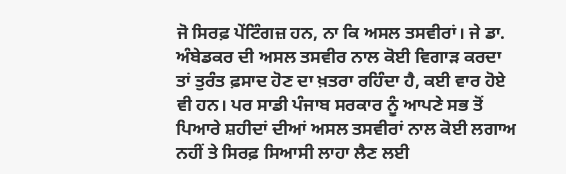ਜੋ ਸਿਰਫ਼ ਪੇਂਟਿੰਗਜ਼ ਹਨ, ਨਾ ਕਿ ਅਸਲ ਤਸਵੀਰਾਂ। ਜੇ ਡਾ. ਅੰਬੇਡਕਰ ਦੀ ਅਸਲ ਤਸਵੀਰ ਨਾਲ ਕੋਈ ਵਿਗਾੜ ਕਰਦਾ ਤਾਂ ਤੁਰੰਤ ਫ਼ਸਾਦ ਹੋਣ ਦਾ ਖ਼ਤਰਾ ਰਹਿੰਦਾ ਹੈ, ਕਈ ਵਾਰ ਹੋਏ ਵੀ ਹਨ। ਪਰ ਸਾਡੀ ਪੰਜਾਬ ਸਰਕਾਰ ਨੂੰ ਆਪਣੇ ਸਭ ਤੋਂ ਪਿਆਰੇ ਸ਼ਹੀਦਾਂ ਦੀਆਂ ਅਸਲ ਤਸਵੀਰਾਂ ਨਾਲ ਕੋਈ ਲਗਾਅ ਨਹੀਂ ਤੇ ਸਿਰਫ਼ ਸਿਆਸੀ ਲਾਹਾ ਲੈਣ ਲਈ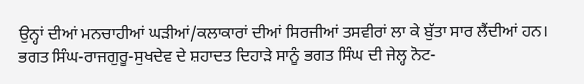ਉਨ੍ਹਾਂ ਦੀਆਂ ਮਨਚਾਹੀਆਂ ਘੜੀਆਂ/ਕਲਾਕਾਰਾਂ ਦੀਆਂ ਸਿਰਜੀਆਂ ਤਸਵੀਰਾਂ ਲਾ ਕੇ ਬੁੱਤਾ ਸਾਰ ਲੈਂਦੀਆਂ ਹਨ।
ਭਗਤ ਸਿੰਘ-ਰਾਜਗੁਰੂ-ਸੁਖਦੇਵ ਦੇ ਸ਼ਹਾਦਤ ਦਿਹਾੜੇ ਸਾਨੂੰ ਭਗਤ ਸਿੰਘ ਦੀ ਜੇਲ੍ਹ ਨੋਟ-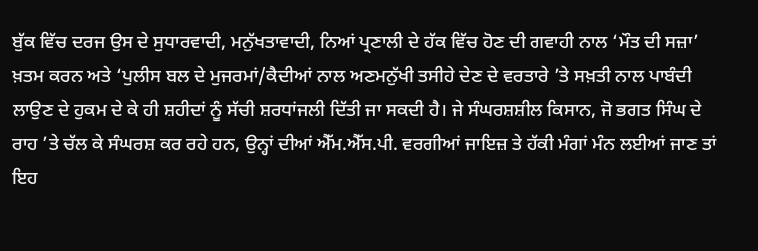ਬੁੱਕ ਵਿੱਚ ਦਰਜ ਉਸ ਦੇ ਸੁਧਾਰਵਾਦੀ, ਮਨੁੱਖਤਾਵਾਦੀ, ਨਿਆਂ ਪ੍ਰਣਾਲੀ ਦੇ ਹੱਕ ਵਿੱਚ ਹੋਣ ਦੀ ਗਵਾਹੀ ਨਾਲ ‘ਮੌਤ ਦੀ ਸਜ਼ਾ’ ਖ਼ਤਮ ਕਰਨ ਅਤੇ ‘ਪੁਲੀਸ ਬਲ ਦੇ ਮੁਜਰਮਾਂ/ਕੈਦੀਆਂ ਨਾਲ ਅਣਮਨੁੱਖੀ ਤਸੀਹੇ ਦੇਣ ਦੇ ਵਰਤਾਰੇ ’ਤੇ ਸਖ਼ਤੀ ਨਾਲ ਪਾਬੰਦੀ ਲਾਉਣ ਦੇ ਹੁਕਮ ਦੇ ਕੇ ਹੀ ਸ਼ਹੀਦਾਂ ਨੂੰ ਸੱਚੀ ਸ਼ਰਧਾਂਜਲੀ ਦਿੱਤੀ ਜਾ ਸਕਦੀ ਹੈ। ਜੇ ਸੰਘਰਸ਼ਸ਼ੀਲ ਕਿਸਾਨ, ਜੋ ਭਗਤ ਸਿੰਘ ਦੇ ਰਾਹ ’ਤੇ ਚੱਲ ਕੇ ਸੰਘਰਸ਼ ਕਰ ਰਹੇ ਹਨ, ਉਨ੍ਹਾਂ ਦੀਆਂ ਐੱਮ.ਐੱਸ.ਪੀ. ਵਰਗੀਆਂ ਜਾਇਜ਼ ਤੇ ਹੱਕੀ ਮੰਗਾਂ ਮੰਨ ਲਈਆਂ ਜਾਣ ਤਾਂ ਇਹ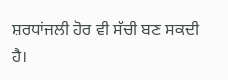ਸ਼ਰਧਾਂਜਲੀ ਹੋਰ ਵੀ ਸੱਚੀ ਬਣ ਸਕਦੀ ਹੈ।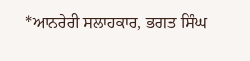*ਆਨਰੇਰੀ ਸਲਾਹਕਾਰ, ਭਗਤ ਸਿੰਘ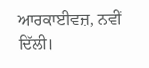ਆਰਕਾਈਵਜ਼, ਨਵੀਂ ਦਿੱਲੀ।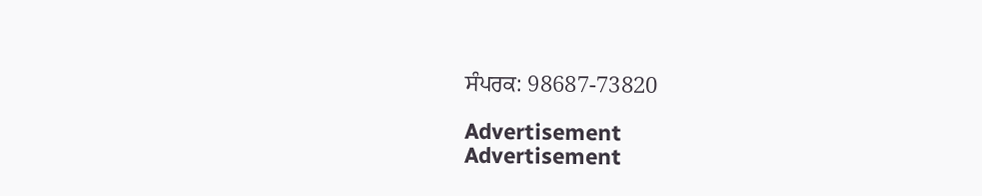ਸੰਪਰਕ: 98687-73820

Advertisement
Advertisement